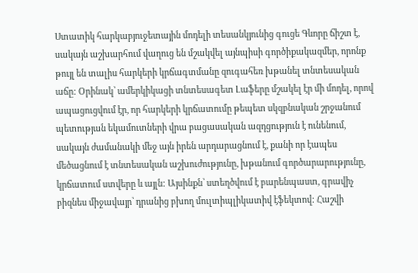Ստատիկ հարկաբյուջետային մոդելի տեսանկյունից գուցե Գևորը ճիշտ է, սակայն աշխարհում վաղուց են մշակվել այնպիսի գործիքակազմեր, որոնք թույլ են տալիս հարկերի կրճագտմանը զուգահեռ խթանել տնտեսական աճը: Օրինակ՝ ամերկիկացի տնտեսագետ Լաֆերը մշակել էր մի մոդել, որով ապացուցվում էր, որ հարկերի կրճատումը թեպետ սկզբնական շրջանում պետության եկամուտների վրա բացասական ազդցություն է ունենում, սակայն ժամանակի մեջ այն իրեն արդարացնում է, քանի որ էապես մեծացնում է տնտեսական աշխուժությունը, խթանում գործարարությունը, կրճատում ստվերը և այլն: Այսինքն՝ ստեղծվում է բարենպաստ, գրավիչ բիզնես միջավայր՝ դրանից բխող մուլտիպլիկատիվ էֆեկտով: Հաշվի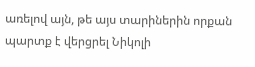առելով այն, թե այս տարիներին որքան պարտք է վերցրել Նիկոլի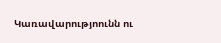Կառավարությոունն ու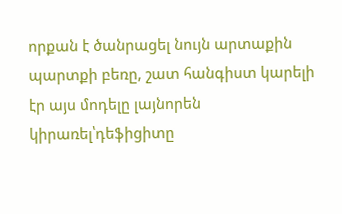որքան է ծանրացել նույն արտաքին պարտքի բեռը, շատ հանգիստ կարելի էր այս մոդելը լայնորեն կիրառել՝դեֆիցիտը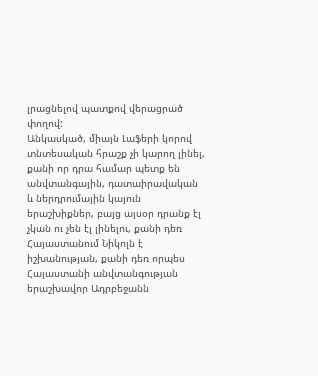լրացնելով պատքով վերացրած փողով:
Անկասկած, միայն Լաֆերի կորով տնտեսական հրաշք չի կարող լինել, քանի որ դրա համար պետք են անվտանգային, դատաիրավական և ներդրումային կայուն երաշխիքներ, բայց այսօր դրանք էլ չկան ու չեն էլ լինելու, քանի դեռ Հայաստանում Նիկոլն է իշխանության, քանի դեռ որպես Հայաստանի անվտանգության երաշխավոր Ադրբեջանն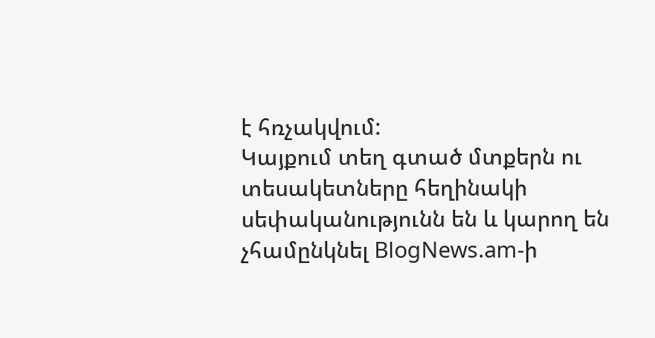է հռչակվում:
Կայքում տեղ գտած մտքերն ու տեսակետները հեղինակի սեփականությունն են և կարող են չհամընկնել BlogNews.am-ի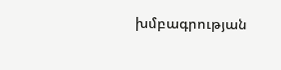խմբագրության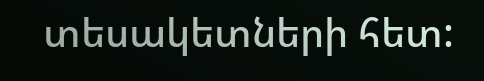տեսակետների հետ: